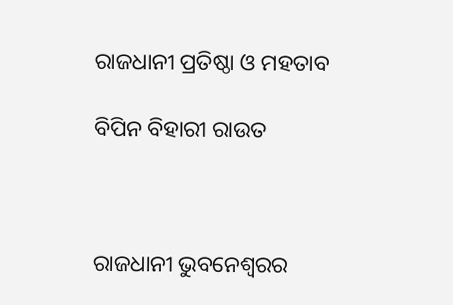ରାଜଧାନୀ ପ୍ରତିଷ୍ଠା ଓ ମହତାବ

ବିପିନ ବିହାରୀ ରାଉତ



ରାଜଧାନୀ ଭୁବନେଶ୍ୱରର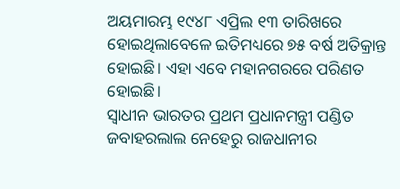ଅୟମାରମ୍ଭ ୧୯୪୮ ଏପ୍ରିଲ ୧୩ ତାରିଖରେ ହୋଇଥିଲାବେଳେ ଇତିମଧ୍ୟରେ ୭୫ ବର୍ଷ ଅତିକ୍ରାନ୍ତ ହୋଇଛି। ଏହା ଏବେ ମହାନଗରରେ ପରିଣତ ହୋଇଛି।
ସ୍ବାଧୀନ ଭାରତର ପ୍ରଥମ ପ୍ରଧାନମନ୍ତ୍ରୀ ପଣ୍ଡିତ ଜବାହରଲାଲ ନେହେରୁ ରାଜଧାନୀର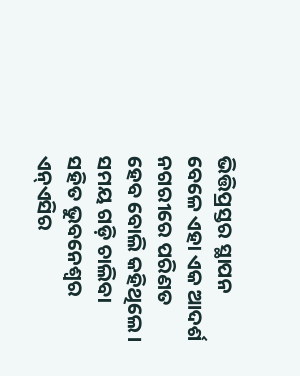ଭିତ୍ତିପ୍ରସ୍ତର ସ୍ଥାପନ ବେଳେ ଏହା ଏକ ଆଦର୍ଶ ନଗରୀରେ ପରିଣତ ହେବ ବୋଲି କହିଥିଲେ। ସମୟ ଗଡ଼ି ଚାଲିବା ସହିତ ଭୁବନେଶ୍ୱର ଏନ୍‌ଏସିର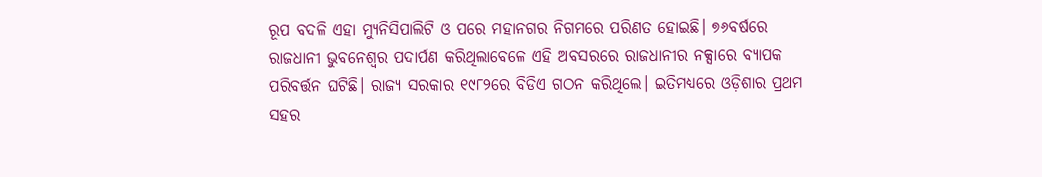ରୂପ ବଦଳି ଏହା ମ୍ୟୁନିସିପାଲିଟି ଓ ପରେ ମହାନଗର ନିଗମରେ ପରିଣତ ହୋଇଛି। ୭୬ବର୍ଷରେ ରାଜଧାନୀ ଭୁବନେଶ୍ୱର ପଦାର୍ପଣ କରିଥିଲାବେଳେ ଏହି ଅବସରରେ ରାଜଧାନୀର ନକ୍ସାରେ ବ୍ୟାପକ ପରିବର୍ତ୍ତନ ଘଟିଛି। ରାଜ୍ୟ ସରକାର ୧୯୮୨ରେ ବିଡିଏ ଗଠନ କରିଥିଲେ। ଇତିମଧ୍ୟରେ ଓଡ଼ିଶାର ପ୍ରଥମ ସହର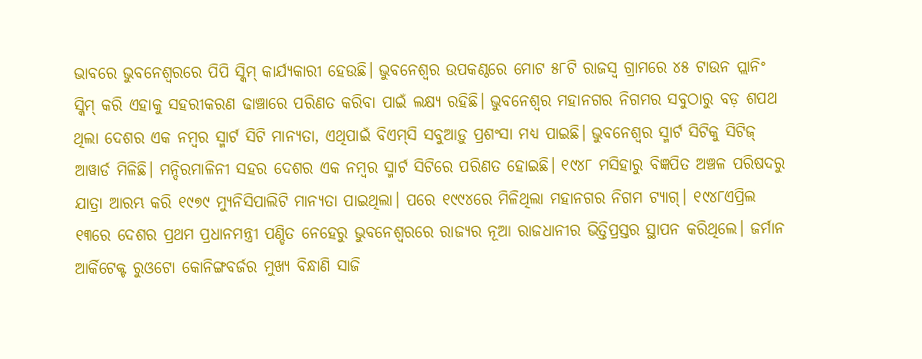ଭାବରେ ଭୁବନେଶ୍ୱରରେ ପିପି ସ୍କିମ୍‌ କାର୍ଯ୍ୟକାରୀ ହେଉଛି। ଭୁବନେଶ୍ୱର ଉପକଣ୍ଠରେ ମୋଟ ୫୮ଟି ରାଜସ୍ବ ଗ୍ରାମରେ ୪୫ ଟାଉନ ପ୍ଲାନିଂ ସ୍କିମ୍‌ କରି ଏହାକୁ ସହରୀକରଣ ଢାଞ୍ଚାରେ ପରିଣତ କରିବା ପାଇଁ ଲକ୍ଷ୍ୟ ରହିଛି। ଭୁବନେଶ୍ୱର ମହାନଗର ନିଗମର ସବୁଠାରୁ ବଡ଼ ଶପଥ ଥିଲା ଦେଶର ଏକ ନମ୍ବର ସ୍ମାର୍ଟ ସିଟି ମାନ୍ୟତା, ଏଥିପାଇଁ ବିଏମ୍‌ସି ସବୁଆଡ଼ୁ ପ୍ରଶଂସା ମଧ୍ୟ ପାଇଛି। ଭୁବନେଶ୍ୱର ସ୍ମାର୍ଟ ସିଟିକୁ ସିଟିଜ୍‌ ଆୱାର୍ଡ ମିଳିଛି। ମନ୍ଦିରମାଳିନୀ ସହର ଦେଶର ଏକ ନମ୍ବର ସ୍ମାର୍ଟ ସିଟିରେ ପରିଣତ ହୋଇଛି। ୧୯୪୮ ମସିହାରୁ ବିଜ୍ଞପିତ ଅଞ୍ଚଳ ପରିଷଦରୁ ଯାତ୍ରା ଆରମ୍ଭ କରି ୧୯୭୯ ମ୍ୟୁନିସିପାଲିଟି ମାନ୍ୟତା ପାଇଥିଲା। ପରେ ୧୯୯୪ରେ ମିଳିଥିଲା ମହାନଗର ନିଗମ ଟ୍ୟାଗ୍‌। ୧୯୪୮ଏପ୍ରିଲ ୧୩ରେ ଦେଶର ପ୍ରଥମ ପ୍ରଧାନମନ୍ତ୍ରୀ ପଣ୍ଡିତ ନେହେରୁ ଭୁବନେଶ୍ୱରରେ ରାଜ୍ୟର ନୂଆ ରାଜଧାନୀର ଭିତ୍ତିପ୍ରସ୍ତର ସ୍ଥାପନ କରିଥିଲେ। ଜର୍ମାନ ଆର୍କିଟେକ୍ଟ ରୁଓଟୋ କୋନିଙ୍ଗବର୍ଜର ମୁଖ୍ୟ ବିନ୍ଧାଣି ସାଜି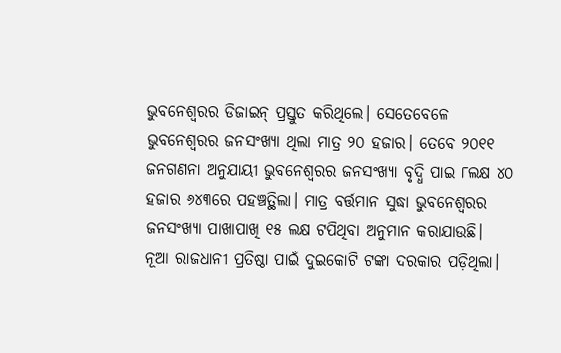ଭୁବନେଶ୍ୱରର ଡିଜାଇନ୍‌ ପ୍ରସ୍ତୁତ କରିଥିଲେ। ସେତେବେଳେ ଭୁବନେଶ୍ୱରର ଜନସଂଖ୍ୟା ଥିଲା ମାତ୍ର ୨୦ ହଜାର। ତେବେ ୨୦୧୧ ଜନଗଣନା ଅନୁଯାୟୀ ଭୁବନେଶ୍ୱରର ଜନସଂଖ୍ୟା ବୃଦ୍ଧି ପାଇ ୮ଲକ୍ଷ ୪୦ ହଜାର ୬୪୩ରେ ପହଞ୍ଚତ୍ଥିଲା। ମାତ୍ର ବର୍ତ୍ତମାନ ସୁଦ୍ଧା ଭୁବନେଶ୍ୱରର ଜନସଂଖ୍ୟା ପାଖାପାଖି ୧୫ ଲକ୍ଷ ଟପିଥିବା ଅନୁମାନ କରାଯାଉଛି।
ନୂଆ ରାଜଧାନୀ ପ୍ରତିଷ୍ଠା ପାଇଁ ଦୁଇକୋଟି ଟଙ୍କା ଦରକାର ପଡ଼ିଥିଲା।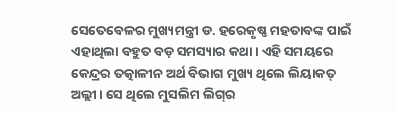ସେତେବେଳର ମୁଖ୍ୟମନ୍ତ୍ରୀ ଡ. ହରେକୃଷ୍ଣ ମହତାବଙ୍କ ପାଇଁ ଏହାଥିଲା ବହୁତ ବଡ଼ ସମସ୍ୟାର କଥା। ଏହି ସମୟରେ କେନ୍ଦ୍ରର ତତ୍କାଳୀନ ଅର୍ଥ ବିଭାଗ ମୁଖ୍ୟ ଥିଲେ ଲିୟାକତ୍‌ ଅଲ୍ଲୀ। ସେ ଥିଲେ ମୁସଲିମ ଲିଗ୍‌ର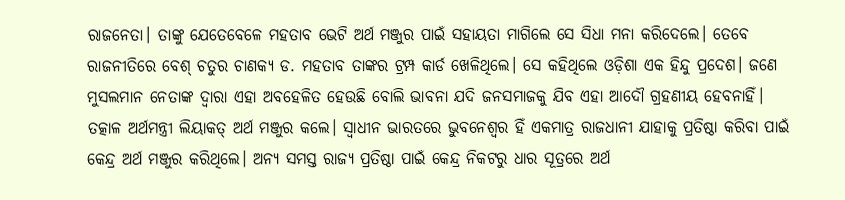ରାଜନେତା। ତାଙ୍କୁ ଯେତେବେଳେ ମହତାବ ଭେଟି ଅର୍ଥ ମଞ୍ଜୁର ପାଇଁ ସହାୟତା ମାଗିଲେ ସେ ସିଧା ମନା କରିଦେଲେ। ତେବେ ରାଜନୀତିରେ ବେଶ୍‌ ଚତୁର ଚାଣକ୍ୟ ଡ. ମହତାବ ତାଙ୍କର ଟ୍ରମ୍ପ କାର୍ଡ ଖେଳିଥିଲେ। ସେ କହିଥିଲେ ଓଡ଼ିଶା ଏକ ହିନ୍ଦୁ ପ୍ରଦେଶ। ଜଣେ ମୁସଲମାନ ନେତାଙ୍କ ଦ୍ୱାରା ଏହା ଅବହେଳିତ ହେଉଛି ବୋଲି ଭାବନା ଯଦି ଜନସମାଜକୁ ଯିବ ଏହା ଆଦୌ ଗ୍ରହଣୀୟ ହେବନାହିଁ। ତତ୍କାଳ ଅର୍ଥମନ୍ତ୍ରୀ ଲିୟାକତ୍‌ ଅର୍ଥ ମଞ୍ଜୁର କଲେ। ସ୍ବାଧୀନ ଭାରତରେ ଭୁବନେଶ୍ୱର ହିଁ ଏକମାତ୍ର ରାଜଧାନୀ ଯାହାକୁ ପ୍ରତିଷ୍ଠା କରିବା ପାଇଁ କେନ୍ଦ୍ର ଅର୍ଥ ମଞ୍ଜୁର କରିଥିଲେ। ଅନ୍ୟ ସମସ୍ତ ରାଜ୍ୟ ପ୍ରତିଷ୍ଠା ପାଇଁ କେନ୍ଦ୍ର ନିକଟରୁ ଧାର ସୂତ୍ରରେ ଅର୍ଥ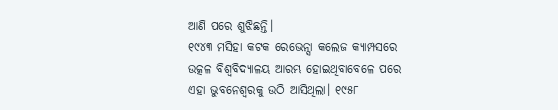ଆଣି ପରେ ଶୁଝିଛନ୍ତି।
୧୯୪୩ ମସିହା କଟକ ରେଭେନ୍ସା କଲେଜ କ୍ୟାମ୍ପସରେ ଉତ୍କଳ ବିଶ୍ୱବିଦ୍ୟାଳୟ ଆରମ୍ଭ ହୋଇଥିବାବେଳେ ପରେ ଏହା ଭୁବନେଶ୍ୱରକୁ ଉଠି ଆସିଥିଲା। ୧୯୫୮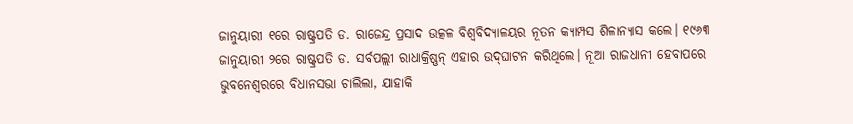ଜାନୁୟାରୀ ୧ରେ ରାଷ୍ଟ୍ରପତି ଡ. ରାଜେନ୍ଦ୍ର ପ୍ରସାଦ ଉତ୍କଳ ବିଶ୍ୱବିଦ୍ୟାଳୟର ନୂତନ କ୍ୟାମ୍ପସ ଶିଳାନ୍ୟାସ କଲେ। ୧୯୬୩ ଜାନୁୟାରୀ ୨ରେ ରାଷ୍ଟ୍ରପତି ଡ. ସର୍ବପଲ୍ଲୀ ରାଧାକ୍ରିଷ୍ଣନ୍‌ ଏହାର ଉଦ୍‌ଘାଟନ କରିଥିଲେ। ନୂଆ ରାଜଧାନୀ ହେବାପରେ ଭୁବନେଶ୍ୱରରେ ବିଧାନସଭା ଚାଲିଲା, ଯାହାକି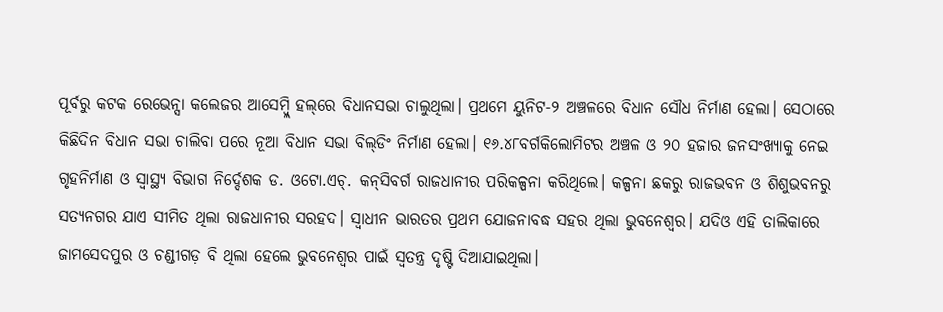ପୂର୍ବରୁ କଟକ ରେଭେନ୍ସା କଲେଜର ଆସେମ୍ବ୍ଲି ହଲ୍‌ରେ ବିଧାନସଭା ଚାଲୁଥିଲା। ପ୍ରଥମେ ୟୁନିଟ-୨ ଅଞ୍ଚଳରେ ବିଧାନ ସୌଧ ନିର୍ମାଣ ହେଲା। ସେଠାରେ କିଛିଦିନ ବିଧାନ ସଭା ଚାଲିବା ପରେ ନୂଆ ବିଧାନ ସଭା ବିଲ୍‌ଡିଂ ନିର୍ମାଣ ହେଲା। ୧୬.୪୮ବର୍ଗକିଲୋମିଟର ଅଞ୍ଚଳ ଓ ୨୦ ହଜାର ଜନସଂଖ୍ୟାକୁ ନେଇ ଗୃହନିର୍ମାଣ ଓ ସ୍ବାସ୍ଥ୍ୟ ବିଭାଗ ନିର୍ଦ୍ଦେଶକ ଡ. ଓଟୋ.ଏଚ୍‌. କନ୍‌ସିବର୍ଗ ରାଜଧାନୀର ପରିକଳ୍ପନା କରିଥିଲେ। କଳ୍ପନା ଛକରୁ ରାଜଭବନ ଓ ଶିଶୁଭବନରୁ ସତ୍ୟନଗର ଯାଏ ସୀମିତ ଥିଲା ରାଜଧାନୀର ସରହଦ। ସ୍ବାଧୀନ ଭାରତର ପ୍ରଥମ ଯୋଜନାବଦ୍ଧ ସହର ଥିଲା ଭୁବନେଶ୍ୱର। ଯଦିଓ ଏହି ତାଲିକାରେ ଜାମସେଦପୁର ଓ ଚଣ୍ଡୀଗଡ଼ ବି ଥିଲା ହେଲେ ଭୁବନେଶ୍ୱର ପାଇଁ ସ୍ବତନ୍ତ୍ର ଦୃଷ୍ଟି ଦିଆଯାଇଥିଲା।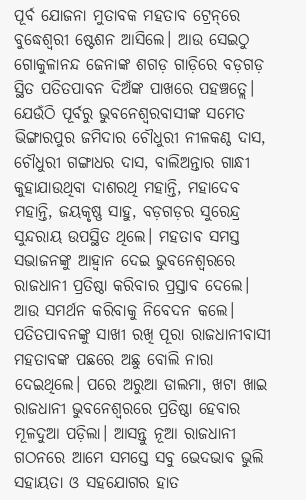ପୂର୍ବ ଯୋଜନା ମୁତାବକ ମହତାବ ଟ୍ରେନ୍‌ରେ ବୁଦ୍ଧେଶ୍ୱରୀ ଷ୍ଟେଶନ ଆସିଲେ। ଆଉ ସେଇଠୁ ଗୋକୁଳାନନ୍ଦ ଜେନାଙ୍କ ଶଗଡ଼ ଗାଡ଼ିରେ ବଡ଼ଗଡ଼ ସ୍ଥିତ ପତିତପାବନ ଦିଅଁଙ୍କ ପାଖରେ ପହଞ୍ଚତ୍ଲେ। ଯେଉଁଠି ପୂର୍ବରୁ ଭୁବନେଶ୍ୱରବାସୀଙ୍କ ସମେତ ଭିଙ୍ଗାରପୁର ଜମିଦାର ଚୌଧୁରୀ ନୀଳକଣ୍ଠ ଦାସ, ଚୌଧୁରୀ ଗଙ୍ଗାଧର ଦାସ, ବାଲିଅନ୍ତାର ଗାନ୍ଧୀ କୁହାଯାଉଥିବା ଦାଶରଥି ମହାନ୍ତି, ମହାଦେବ ମହାନ୍ତି, ଜୟକୃଷ୍ଣ ସାହୁ, ବଡ଼ଗଡ଼ର ସୁରେନ୍ଦ୍ର ସୁନ୍ଦରାୟ ଉପସ୍ଥିତ ଥିଲେ। ମହତାବ ସମସ୍ତ ସଭାଜନଙ୍କୁ ଆହ୍ବାନ ଦେଇ ଭୁବନେଶ୍ୱରରେ ରାଜଧାନୀ ପ୍ରତିଷ୍ଠା କରିବାର ପ୍ରସ୍ତାବ ଦେଲେ। ଆଉ ସମର୍ଥନ କରିବାକୁ ନିବେଦନ କଲେ। ପତିତପାବନଙ୍କୁ ସାଖୀ ରଖି ପୂରା ରାଜଧାନୀବାସୀ ମହତାବଙ୍କ ପଛରେ ଅଛୁ ବୋଲି ନାରା ଦେଇଥିଲେ। ପରେ ଅରୁଆ ଡାଲମା, ଖଟା ଖାଇ ରାଜଧାନୀ ଭୁବନେଶ୍ୱରରେ ପ୍ରତିଷ୍ଠା ହେବାର ମୂଳଦୁଆ ପଡ଼ିଲା। ଆସନ୍ତୁ ନୂଆ ରାଜଧାନୀ ଗଠନରେ ଆମେ ସମସ୍ତେ ସବୁ ଭେଦଭାବ ଭୁଲି ସହାୟତା ଓ ସହଯୋଗର ହାତ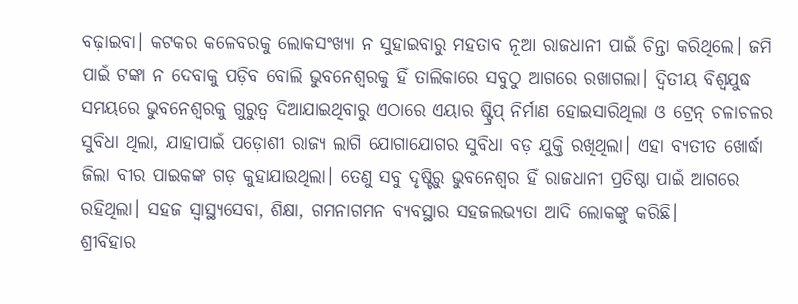ବଢ଼ାଇବା। କଟକର କଳେବରକୁ ଲୋକସଂଖ୍ୟା ନ ସୁହାଇବାରୁ ମହତାବ ନୂଆ ରାଜଧାନୀ ପାଇଁ ଚିନ୍ତା କରିଥିଲେ। ଜମି ପାଇଁ ଟଙ୍କା ନ ଦେବାକୁ ପଡ଼ିବ ବୋଲି ଭୁବନେଶ୍ୱରକୁ ହିଁ ତାଲିକାରେ ସବୁଠୁ ଆଗରେ ରଖାଗଲା। ଦ୍ୱିତୀୟ ବିଶ୍ୱଯୁଦ୍ଧ ସମୟରେ ଭୁବନେଶ୍ୱରକୁ ଗୁରୁତ୍ୱ ଦିଆଯାଇଥିବାରୁ ଏଠାରେ ଏୟାର ଷ୍ଟ୍ରିପ୍‌ ନିର୍ମାଣ ହୋଇସାରିଥିଲା ଓ ଟ୍ରେନ୍‌ ଚଳାଚଳର ସୁବିଧା ଥିଲା, ଯାହାପାଇଁ ପଡ଼ୋଶୀ ରାଜ୍ୟ ଲାଗି ଯୋଗାଯୋଗର ସୁବିଧା ବଡ଼ ଯୁକ୍ତି ରଖିଥିଲା। ଏହା ବ୍ୟତୀତ ଖୋର୍ଦ୍ଧା ଜିଲା ବୀର ପାଇକଙ୍କ ଗଡ଼ କୁହାଯାଉଥିଲା। ତେଣୁ ସବୁ ଦୃଷ୍ଟିରୁ ଭୁବନେଶ୍ୱର ହିଁ ରାଜଧାନୀ ପ୍ରତିଷ୍ଠା ପାଇଁ ଆଗରେ ରହିଥିଲା। ସହଜ ସ୍ବାସ୍ଥ୍ୟସେବା, ଶିକ୍ଷା, ଗମନାଗମନ ବ୍ୟବସ୍ଥାର ସହଜଲଭ୍ୟତା ଆଦି ଲୋକଙ୍କୁ କରିଛି।
ଶ୍ରୀବିହାର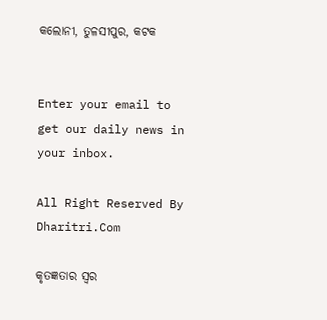କଲୋନୀ, ତୁଳସୀପୁର, କଟକ


Enter your email to get our daily news in your inbox.

All Right Reserved By Dharitri.Com

କୃତଜ୍ଞତାର ସ୍ବର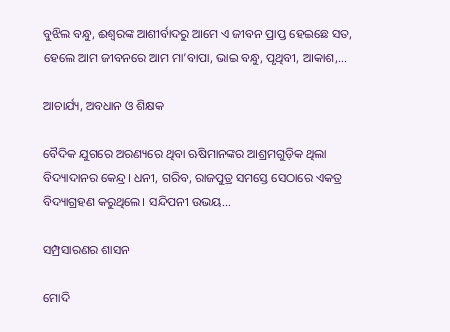ବୁଝିଲ ବନ୍ଧୁ, ଈଶ୍ବରଙ୍କ ଆଶୀର୍ବାଦରୁ ଆମେ ଏ ଜୀବନ ପ୍ରାପ୍ତ ହେଇଛେ ସତ, ହେଲେ ଆମ ଜୀବନରେ ଆମ ମା’ବାପା, ଭାଇ ବନ୍ଧୁ, ପୃଥିବୀ, ଆକାଶ,...

ଆଚାର୍ଯ୍ୟ, ଅବଧାନ ଓ ଶିକ୍ଷକ

ବୈଦିକ ଯୁଗରେ ଅରଣ୍ୟରେ ଥିବା ଋଷିମାନଙ୍କର ଆଶ୍ରମଗୁଡ଼ିକ ଥିଲା ବିଦ୍ୟାଦାନର କେନ୍ଦ୍ର। ଧନୀ, ଗରିବ, ରାଜପୁତ୍ର ସମସ୍ତେ ସେଠାରେ ଏକତ୍ର ବିଦ୍ୟାଗ୍ରହଣ କରୁଥିଲେ। ସନ୍ଦିପନୀ ଉଭୟ...

ସମ୍ପ୍ରସାରଣର ଶାସନ

ମୋଦି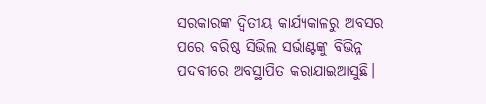ସରକାରଙ୍କ ଦ୍ୱିତୀୟ କାର୍ଯ୍ୟକାଳରୁ ଅବସର ପରେ ବରିଷ୍ଠ ସିଭିଲ ସର୍ଭାଣ୍ଟଙ୍କୁ ବିଭିନ୍ନ ପଦବୀରେ ଅବସ୍ଥାପିତ କରାଯାଇଆସୁଛି।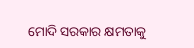ମୋଦି ସରକାର କ୍ଷମତାକୁ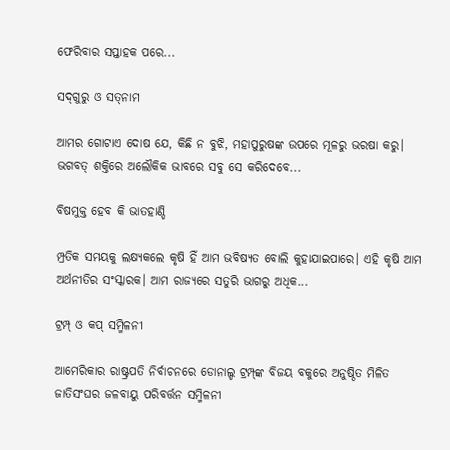ଫେରିବାର ସପ୍ତାହକ ପରେ...

ସଦ୍‌ଗୁରୁ ଓ ସତ୍‌ନାମ

ଆମର ଗୋଟାଏ ଦୋଷ ଯେ, କିଛି ନ ବୁଝି, ମହାପୁରୁଷଙ୍କ ଉପରେ ମୂଳରୁ ଭରଷା କରୁ। ଭଗବତ୍‌ ଶକ୍ତିରେ ଅଲୌକିକ ଭାବରେ ସବୁ ସେ କରିଦେବେ...

ବିଷମୁକ୍ତ ହେବ କି ଭାତହାଣ୍ଡି

ମ୍ପ୍ରତିକ ସମୟକୁ ଲକ୍ଷ୍ୟକଲେ କୃଷି ହିଁ ଆମ ଭବିଷ୍ୟତ ବୋଲି କୁହାଯାଇପାରେ। ଏହି କୃଷି ଆମ ଅର୍ଥନୀତିର ସଂସ୍କାରକ। ଆମ ରାଜ୍ୟରେ ସତୁରି ଭାଗରୁ ଅଧିକ...

ଟ୍ରମ୍ପ୍‌ ଓ କପ୍‌ ସମ୍ମିଳନୀ

ଆମେରିକାର ରାଷ୍ଟ୍ରପତି ନିର୍ବାଚନରେ ଡୋନାଲ୍ଡ ଟ୍ରମ୍ପ୍‌ଙ୍କ ବିଜୟ ବକୁରେ ଅନୁଷ୍ଠିତ ମିଳିତ ଜାତିସଂଘର ଜଳବାୟୁ ପରିବର୍ତ୍ତନ ସମ୍ମିଳନୀ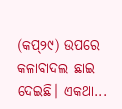(କପ୍‌୨୯) ଉପରେ କଳାବାଦଲ ଛାଇ ଦେଇଛି। ଏକଥା...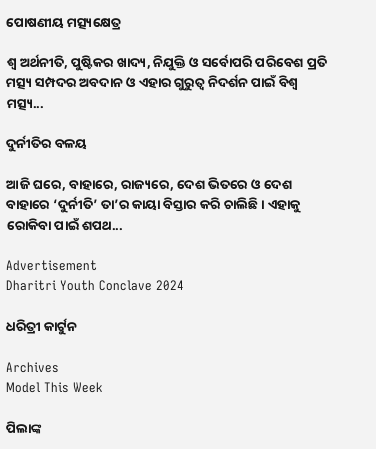ପୋଷଣୀୟ ମତ୍ସ୍ୟକ୍ଷେତ୍ର

ଶ୍ୱ ଅର୍ଥନୀତି, ପୁଷ୍ଟିକର ଖାଦ୍ୟ, ନିଯୁକ୍ତି ଓ ସର୍ବୋପରି ପରିବେଶ ପ୍ରତି ମତ୍ସ୍ୟ ସମ୍ପଦର ଅବଦାନ ଓ ଏହାର ଗୁରୁତ୍ୱ ନିଦର୍ଶନ ପାଇଁ ବିଶ୍ୱ ମତ୍ସ୍ୟ...

ଦୁର୍ନୀତିର ବଳୟ

ଆଜି ଘରେ, ବାହାରେ, ରାଜ୍ୟରେ, ଦେଶ ଭିତରେ ଓ ଦେଶ ବାହାରେ ‘ଦୁର୍ନୀତି’ ତା’ର କାୟା ବିସ୍ତାର କରି ଚାଲିଛି। ଏହାକୁ ରୋକିବା ପାଇଁ ଶପଥ...

Advertisement
Dharitri Youth Conclave 2024

ଧରିତ୍ରୀ କାର୍ଟୁନ

Archives
Model This Week

ପିଲାଙ୍କ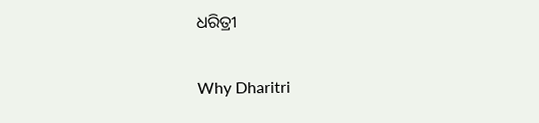ଧରିତ୍ରୀ

Why Dharitri